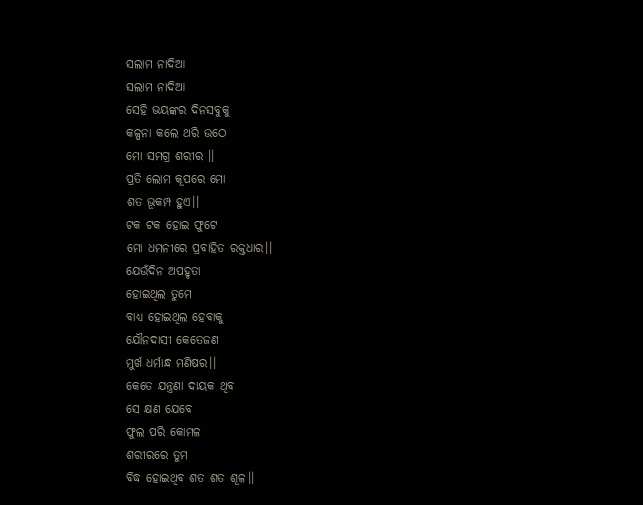ସଲାମ ନାଦିଆ
ସଲାମ ନାଦିଆ
ସେହି ଭୟଙ୍କର ଦିନସବୁକୁ
କଳ୍ପନା କଲେ ଥରି ଉଠେ
ମୋ ସମଗ୍ର ଶରୀର ।।
ପ୍ରତି ଲୋମ କୂପରେ ମୋ
ଶତ ଭୂକମ୍ପ ହୁଏ।।
ଟକ ଟକ ହୋଇ ଫୁଟେ
ମୋ ଧମନୀରେ ପ୍ରବାହିତ ରକ୍ତଧାର।।
ଯେଉଁଦିନ ଅପହୃତା
ହୋଇଥିଲ ତୁମେ
ବାଧ୍ୟ ହୋଇଥିଲ ହେବାକୁ
ଯୌନଦାସୀ କେତେଜଣ
ମୁର୍ଖ ଧର୍ମାନ୍ଧ ମଣିଷର।।
କେତେ ଯନ୍ତ୍ରଣା ଦାୟକ ଥିବ
ସେ କ୍ଷଣ ଯେବେ
ଫୁଲ ପରି କୋମଳ
ଶରୀରରେ ତୁମ
ବିଦ୍ଧ ହୋଇଥିବ ଶତ ଶତ ଶୂଳ।।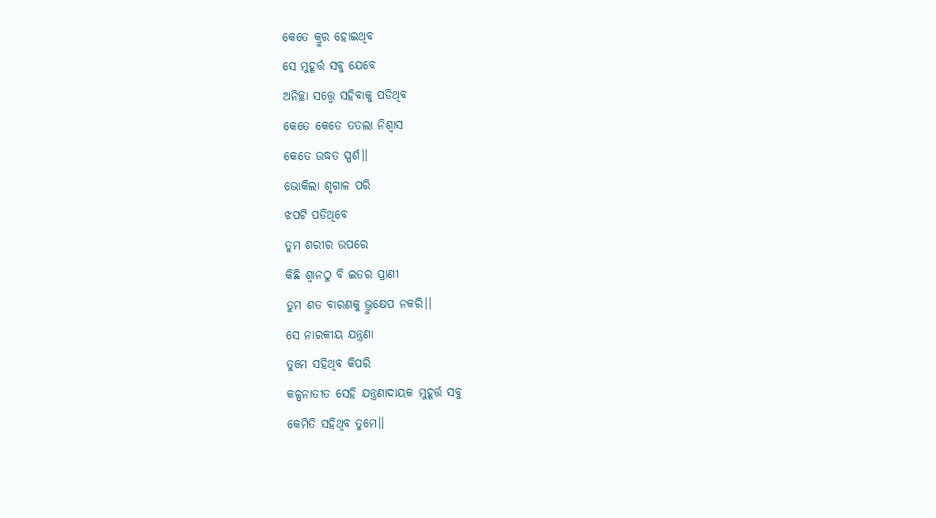କେତେ କ୍ରୁର ହୋଇଥିବ
ସେ ମୁହୂର୍ତ୍ତ ସବୁ ଯେବେ
ଅନିଚ୍ଛା ସତ୍ତ୍ୱେ ସହିବାକୁ ପଡିଥିବ
କେତେ କେତେ ତତଲା ନିଶ୍ୱାସ
କେତେ ଉଦ୍ଧତ ସ୍ପର୍ଶ।।
ଭୋକିଲା ଶୃଗାଳ ପରି
ଝପଟି ପଡିଥିବେ
ତୁମ ଶରୀର ଉପରେ
କିଛି ଶ୍ଵାନଠୁ ବି ଇତର ପ୍ରାଣୀ
ତୁମ ଶତ ବାରଣକୁ ଭ୍ରୁକ୍ଷେପ ନକରି।।
ସେ ନାରକୀୟ ଯନ୍ତ୍ରଣା
ତୁମେ ସହିଥିବ କିପରି
କଳ୍ପନାତୀତ ସେହି ଯନ୍ତ୍ରଣାଦାୟକ ମୁହୂର୍ତ୍ତ ସବୁ
କେମିତି ସହିଥିବ ତୁମେ।।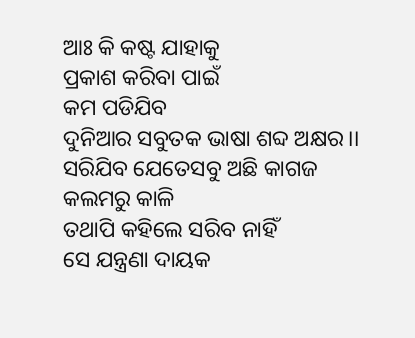ଆଃ କି କଷ୍ଟ ଯାହାକୁ
ପ୍ରକାଶ କରିବା ପାଇଁ
କମ ପଡିଯିବ
ଦୁନିଆର ସବୁତକ ଭାଷା ଶବ୍ଦ ଅକ୍ଷର।।
ସରିଯିବ ଯେତେସବୁ ଅଛି କାଗଜ
କଲମରୁ କାଳି
ତଥାପି କହିଲେ ସରିବ ନାହିଁ
ସେ ଯନ୍ତ୍ରଣା ଦାୟକ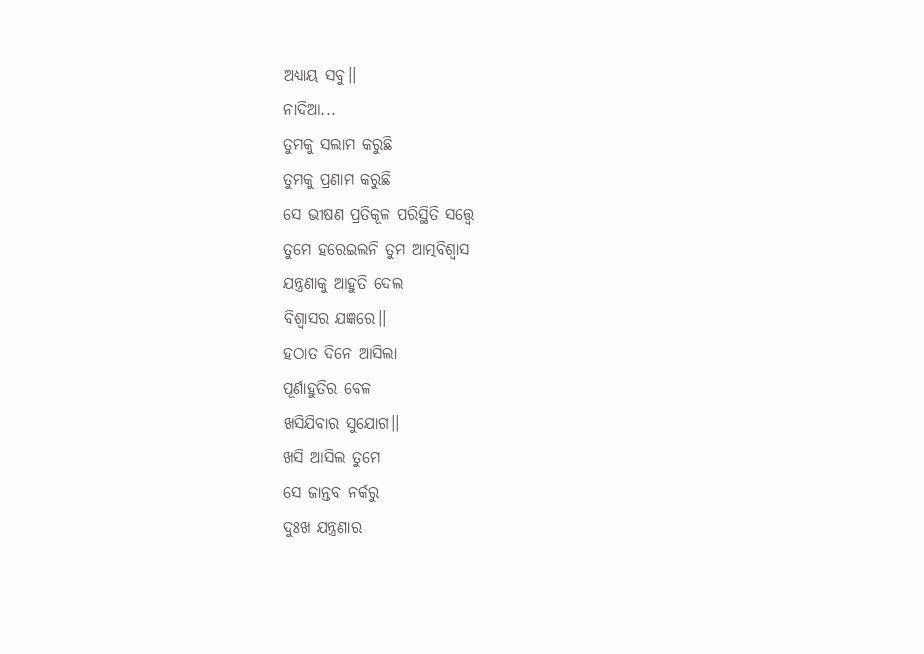ଅଧ୍ୟାୟ ସବୁ।।
ନାଦିଆ...
ତୁମକୁ ସଲାମ କରୁଛି
ତୁମକୁ ପ୍ରଣାମ କରୁଛି
ସେ ଭୀଷଣ ପ୍ରତିକୂଳ ପରିସ୍ଥିତି ସତ୍ତ୍ୱେ
ତୁମେ ହରେଇଲନି ତୁମ ଆତ୍ମବିଶ୍ୱାସ
ଯନ୍ତ୍ରଣାକୁ ଆହୁତି ଦେଲ
ବିଶ୍ୱାସର ଯଜ୍ଞରେ।।
ହଠାତ ଦିନେ ଆସିଲା
ପୂର୍ଣାହୁତିର ବେଳ
ଖସିଯିବାର ସୁଯୋଗ।।
ଖସି ଆସିଲ ତୁମେ
ସେ ଜାନ୍ତବ ନର୍କରୁ
ଦୁଃଖ ଯନ୍ତ୍ରଣାର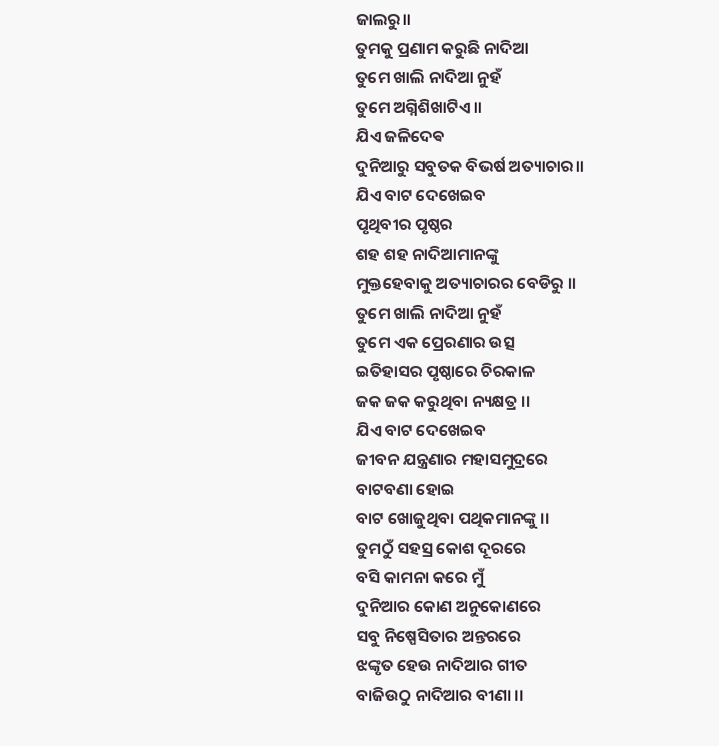ଜାଲରୁ।।
ତୁମକୁ ପ୍ରଣାମ କରୁଛି ନାଦିଆ
ତୁମେ ଖାଲି ନାଦିଆ ନୁହଁ
ତୁମେ ଅଗ୍ନିଶିଖାଟିଏ।।
ଯିଏ ଜଳିଦେଵ
ଦୁନିଆରୁ ସବୁତକ ବିଭର୍ଷ ଅତ୍ୟାଚାର।।
ଯିଏ ବାଟ ଦେଖେଇବ
ପୃଥିବୀର ପୃଷ୍ଠର
ଶହ ଶହ ନାଦିଆମାନଙ୍କୁ
ମୁକ୍ତହେବାକୁ ଅତ୍ୟାଚାରର ବେଡିରୁ ।।
ତୁମେ ଖାଲି ନାଦିଆ ନୁହଁ
ତୁମେ ଏକ ପ୍ରେରଣାର ଉତ୍ସ
ଇତିହାସର ପୃଷ୍ଠାରେ ଚିରକାଳ
ଜକ ଜକ କରୁଥିବା ନ୍ୟକ୍ଷତ୍ର ।।
ଯିଏ ବାଟ ଦେଖେଇବ
ଜୀବନ ଯନ୍ତ୍ରଣାର ମହାସମୁଦ୍ରରେ
ବାଟବଣା ହୋଇ
ବାଟ ଖୋଜୁଥିବା ପଥିକମାନଙ୍କୁ ।।
ତୁମଠୁଁ ସହସ୍ର କୋଶ ଦୂରରେ
ବସି କାମନା କରେ ମୁଁ
ଦୁନିଆର କୋଣ ଅନୁକୋଣରେ
ସବୁ ନିଷ୍ପେସିତାର ଅନ୍ତରରେ
ଝଙ୍କୃତ ହେଉ ନାଦିଆର ଗୀତ
ବାଜିଉଠୁ ନାଦିଆର ବୀଣା ।।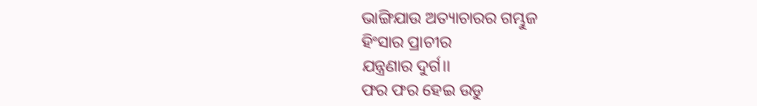ଭାଙ୍ଗିଯାଉ ଅତ୍ୟାଚାରର ଗମ୍ଭୁଜ
ହିଂସାର ପ୍ରାଚୀର
ଯନ୍ତ୍ରଣାର ଦୁର୍ଗ।।
ଫର ଫର ହେଇ ଉଡୁ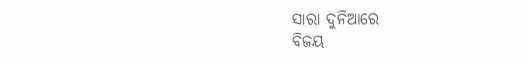ସାରା ଦୁନିଆରେ
ବିଜୟ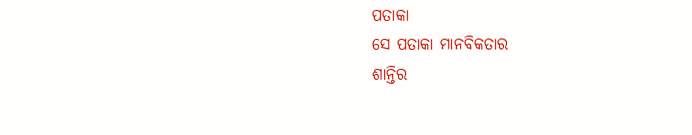ପତାକା
ସେ ପତାକା ମାନବିକତାର
ଶାନ୍ତିର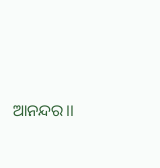ଆନନ୍ଦର।।